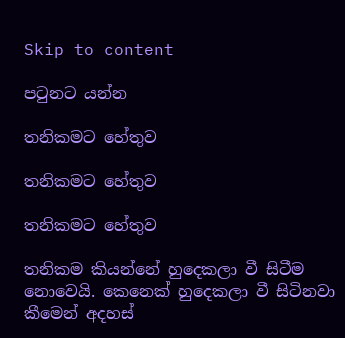Skip to content

පටුනට යන්න

තනිකමට හේතුව

තනිකමට හේතුව

තනිකමට හේතුව

තනිකම කියන්නේ හුදෙකලා වී සිටීම නොවෙයි. කෙනෙක් හුදෙකලා වී සිටිනවා කීමෙන් අදහස්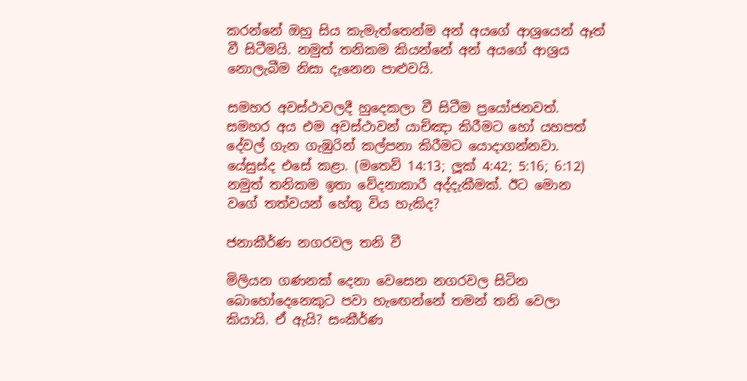කරන්නේ ඔහු සිය කැමැත්තෙන්ම අන් අයගේ ආශ්‍රයෙන් ඈත් වී සිටීමයි. නමුත් තනිකම කියන්නේ අන් අයගේ ආශ්‍රය නොලැබීම නිසා දැනෙන පාළුවයි.

සමහර අවස්ථාවලදී හුදෙකලා වී සිටීම ප්‍රයෝජනවත්. සමහර අය එම අවස්ථාවන් යාච්ඤා කිරීමට හෝ යහපත් දේවල් ගැන ගැඹුරින් කල්පනා කිරීමට යොදාගන්නවා. යේසුස්ද එසේ කළා. (මතෙව් 14:13; ලූක් 4:42; 5:16; 6:12) නමුත් තනිකම ඉතා වේදනාකාරී අද්දැකීමක්. ඊට මොන වගේ තත්වයන් හේතු විය හැකිද?

ජනාකීර්ණ නගරවල තනි වී

මිලියන ගණනක් දෙනා වෙසෙන නගරවල සිටින බොහෝදෙනෙකුට පවා හැඟෙන්නේ තමන් තනි වෙලා කියායි. ඒ ඇයි? සංකීර්ණ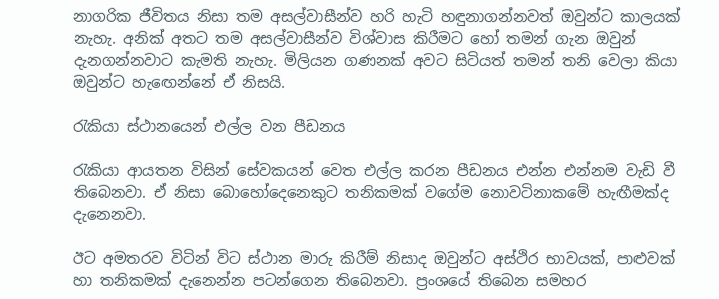නාගරික ජීවිතය නිසා තම අසල්වාසීන්ව හරි හැටි හඳුනාගන්නවත් ඔවුන්ට කාලයක් නැහැ. අනික් අතට තම අසල්වාසීන්ව විශ්වාස කිරීමට හෝ තමන් ගැන ඔවුන් දැනගන්නවාට කැමති නැහැ. මිලියන ගණනක් අවට සිටියත් තමන් තනි වෙලා කියා ඔවුන්ට හැඟෙන්නේ ඒ නිසයි.

රැකියා ස්ථානයෙන් එල්ල වන පීඩනය

රැකියා ආයතන විසින් සේවකයන් වෙත එල්ල කරන පීඩනය එන්න එන්නම වැඩි වී තිබෙනවා. ඒ නිසා බොහෝදෙනෙකුට තනිකමක් වගේම නොවටිනාකමේ හැඟීමක්ද දැනෙනවා.

ඊට අමතරව විටින් විට ස්ථාන මාරු කිරීම් නිසාද ඔවුන්ට අස්ථිර භාවයක්, පාළුවක් හා තනිකමක් දැනෙන්න පටන්ගෙන තිබෙනවා. ප්‍රංශයේ තිබෙන සමහර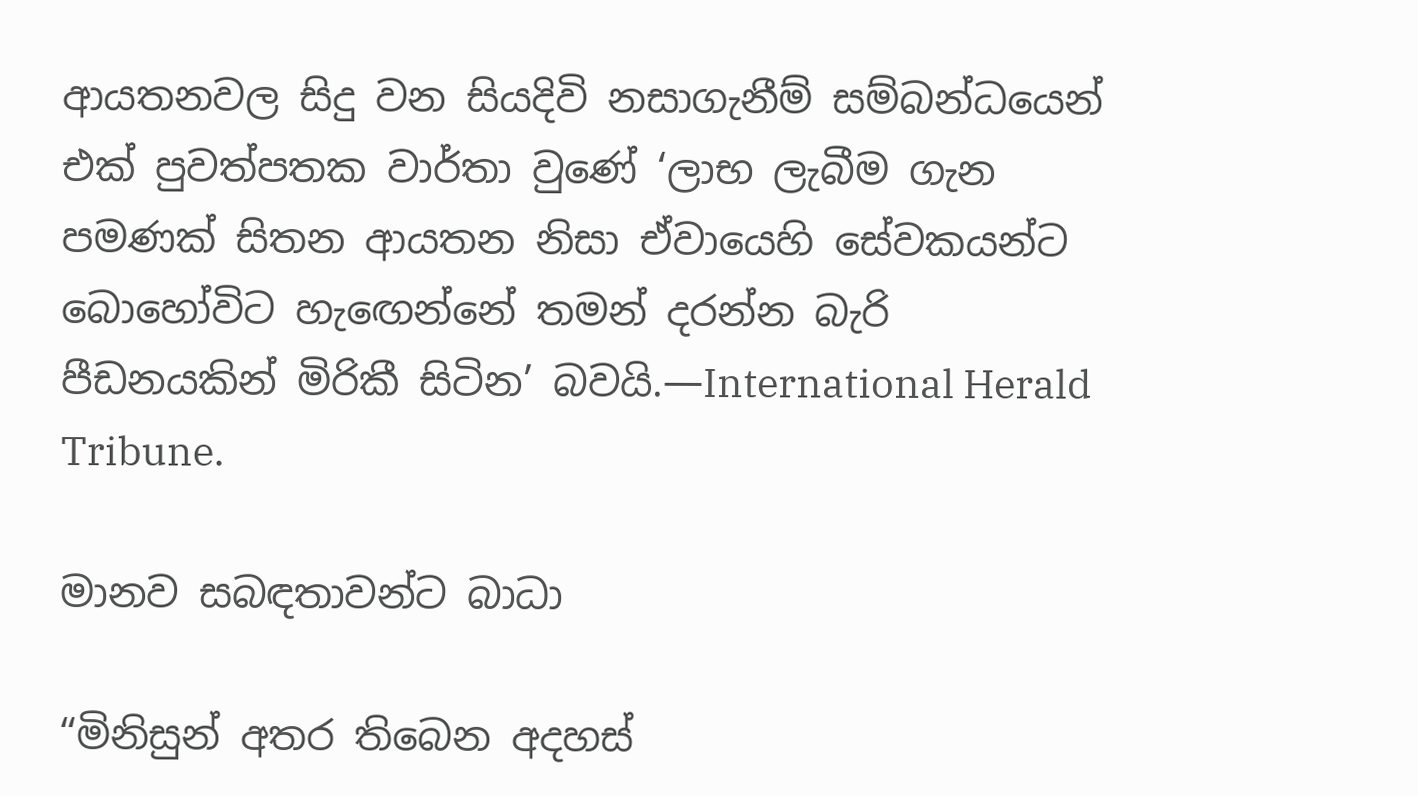ආයතනවල සිදු වන සියදිවි නසාගැනීම් සම්බන්ධයෙන් එක් පුවත්පතක වාර්තා වුණේ ‘ලාභ ලැබීම ගැන පමණක් සිතන ආයතන නිසා ඒවායෙහි සේවකයන්ට බොහෝවිට හැඟෙන්නේ තමන් දරන්න බැරි පීඩනයකින් මිරිකී සිටින’ බවයි.—International Herald Tribune.

මානව සබඳතාවන්ට බාධා

“මිනිසුන් අතර තිබෙන අදහස්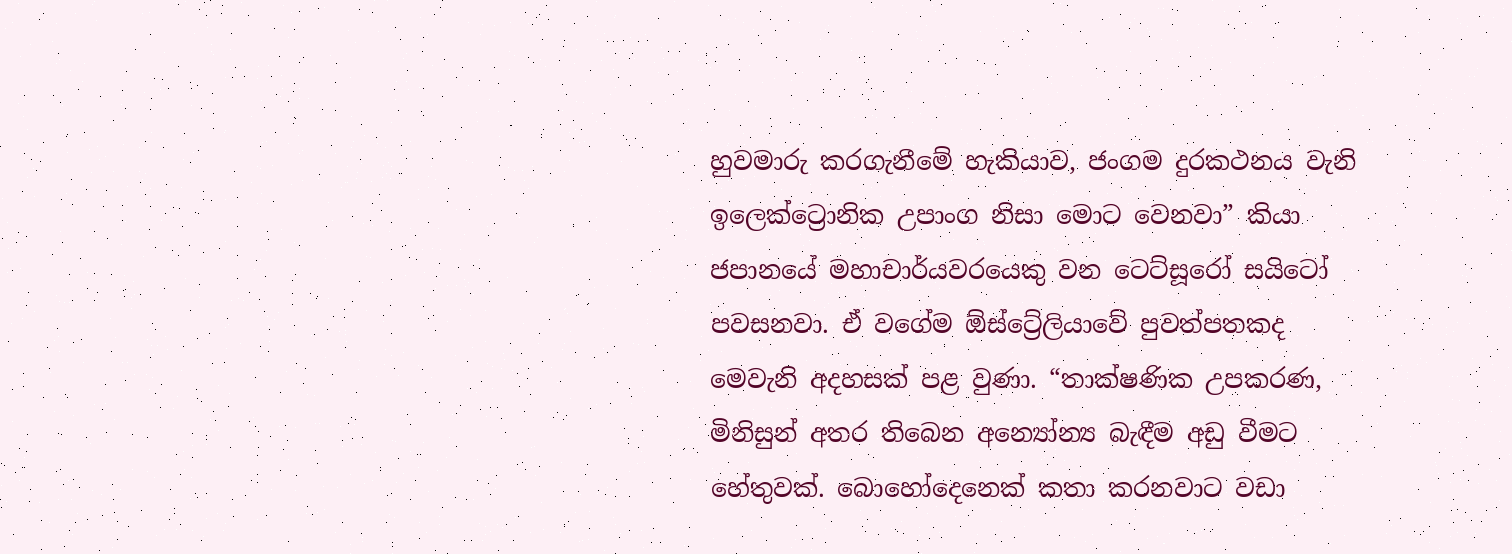හුවමාරු කරගැනීමේ හැකියාව, ජංගම දුරකථනය වැනි ඉලෙක්ට්‍රොනික උපාංග නිසා මොට වෙනවා” කියා ජපානයේ මහාචාර්යවරයෙකු වන ටෙට්සූරෝ සයිටෝ පවසනවා. ඒ වගේම ඕස්ට්‍රේලියාවේ පුවත්පතකද මෙවැනි අදහසක් පළ වුණා. “තාක්ෂණික උපකරණ, මිනිසුන් අතර තිබෙන අන්‍යෝන්‍ය බැඳීම අඩු වීමට හේතුවක්. බොහෝදෙනෙක් කතා කරනවාට වඩා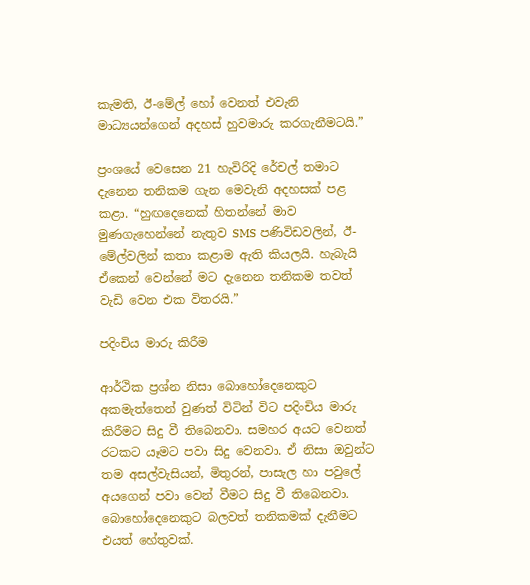කැමති, ඊ-මේල් හෝ වෙනත් එවැනි මාධ්‍යයන්ගෙන් අදහස් හුවමාරු කරගැනීමටයි.”

ප්‍රංශයේ වෙසෙන 21 හැවිරිදි රේචල් තමාට දැනෙන තනිකම ගැන මෙවැනි අදහසක් පළ කළා. “හුඟදෙනෙක් හිතන්නේ මාව මුණගැහෙන්නේ නැතුව SMS පණිවිඩවලින්, ඊ-මේල්වලින් කතා කළාම ඇති කියලයි. හැබැයි ඒකෙන් වෙන්නේ මට දැනෙන තනිකම තවත් වැඩි වෙන එක විතරයි.”

පදිංචිය මාරු කිරීම

ආර්ථික ප්‍රශ්න නිසා බොහෝදෙනෙකුට අකමැත්තෙන් වුණත් විටින් විට පදිංචිය මාරු කිරීමට සිදු වී තිබෙනවා. සමහර අයට වෙනත් රටකට යෑමට පවා සිදු වෙනවා. ඒ නිසා ඔවුන්ට තම අසල්වැසියන්, මිතුරන්, පාසැල හා පවුලේ අයගෙන් පවා වෙන් වීමට සිදු වී තිබෙනවා. බොහෝදෙනෙකුට බලවත් තනිකමක් දැනීමට එයත් හේතුවක්.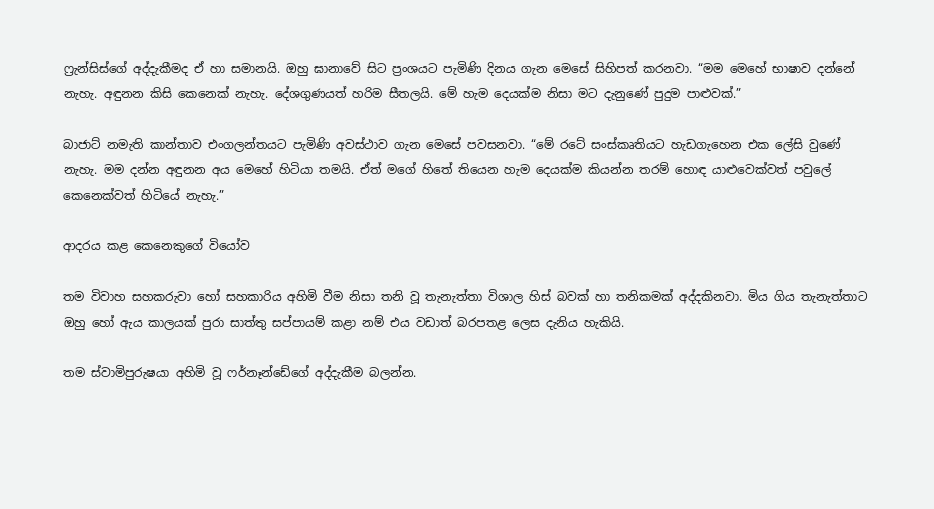ෆ්‍රැන්සිස්ගේ අද්දැකීමද ඒ හා සමානයි. ඔහු ඝානාවේ සිට ප්‍රංශයට පැමිණි දිනය ගැන මෙසේ සිහිපත් කරනවා. “මම මෙහේ භාෂාව දන්නේ නැහැ. අඳුනන කිසි කෙනෙක් නැහැ. දේශගුණයත් හරිම සීතලයි. මේ හැම දෙයක්ම නිසා මට දැනුණේ පුදුම පාළුවක්.”

බාජාට් නමැති කාන්තාව එංගලන්තයට පැමිණි අවස්ථාව ගැන මෙසේ පවසනවා. “මේ රටේ සංස්කෘතියට හැඩගැහෙන එක ලේසි වුණේ නැහැ. මම දන්න අඳුනන අය මෙහේ හිටියා තමයි. ඒත් මගේ හිතේ තියෙන හැම දෙයක්ම කියන්න තරම් හොඳ යාළුවෙක්වත් පවුලේ කෙනෙක්වත් හිටියේ නැහැ.”

ආදරය කළ කෙනෙකුගේ වියෝව

තම විවාහ සහකරුවා හෝ සහකාරිය අහිමි වීම නිසා තනි වූ තැනැත්තා විශාල හිස් බවක් හා තනිකමක් අද්දකිනවා. මිය ගිය තැනැත්තාට ඔහු හෝ ඇය කාලයක් පුරා සාත්තු සප්පායම් කළා නම් එය වඩාත් බරපතළ ලෙස දැනිය හැකියි.

තම ස්වාමිපුරුෂයා අහිමි වූ ෆර්නෑන්ඩේගේ අද්දැකීම බලන්න.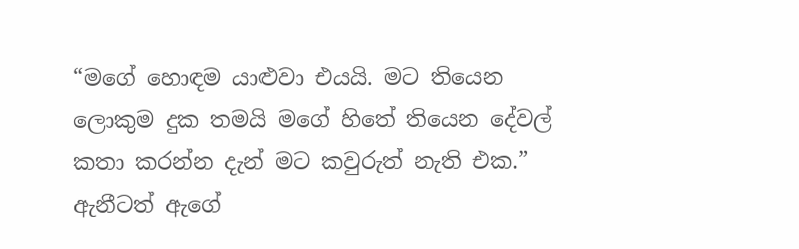“මගේ හොඳම යාළුවා එයයි. මට තියෙන ලොකුම දුක තමයි මගේ හිතේ තියෙන දේවල් කතා කරන්න දැන් මට කවුරුත් නැති එක.” ඇනීටත් ඇගේ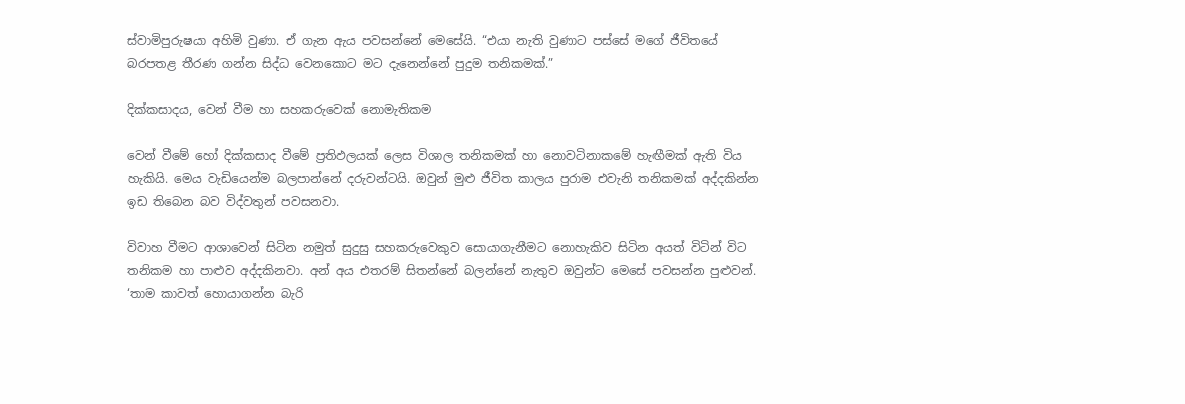ස්වාමිපුරුෂයා අහිමි වුණා. ඒ ගැන ඇය පවසන්නේ මෙසේයි. “එයා නැති වුණාට පස්සේ මගේ ජීවිතයේ බරපතළ තීරණ ගන්න සිද්ධ වෙනකොට මට දැනෙන්නේ පුදුම තනිකමක්.”

දික්කසාදය, වෙන් වීම හා සහකරුවෙක් නොමැතිකම

වෙන් වීමේ හෝ දික්කසාද වීමේ ප්‍රතිඵලයක් ලෙස විශාල තනිකමක් හා නොවටිනාකමේ හැඟීමක් ඇති විය හැකියි. මෙය වැඩියෙන්ම බලපාන්නේ දරුවන්ටයි. ඔවුන් මුළු ජීවිත කාලය පුරාම එවැනි තනිකමක් අද්දකින්න ඉඩ තිබෙන බව විද්වතුන් පවසනවා.

විවාහ වීමට ආශාවෙන් සිටින නමුත් සුදුසු සහකරුවෙකුව සොයාගැනීමට නොහැකිව සිටින අයත් විටින් විට තනිකම හා පාළුව අද්දකිනවා. අන් අය එතරම් සිතන්නේ බලන්නේ නැතුව ඔවුන්ට මෙසේ පවසන්න පුළුවන්. ‘තාම කාවත් හොයාගන්න බැරි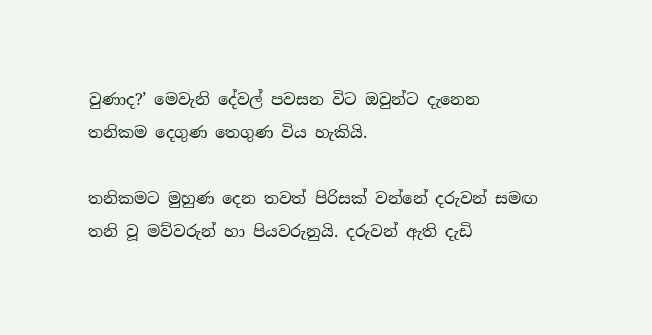වුණාද?’ මෙවැනි දේවල් පවසන විට ඔවුන්ට දැනෙන තනිකම දෙගුණ තෙගුණ විය හැකියි.

තනිකමට මුහුණ දෙන තවත් පිරිසක් වන්නේ දරුවන් සමඟ තනි වූ මව්වරුන් හා පියවරුනුයි. දරුවන් ඇති දැඩි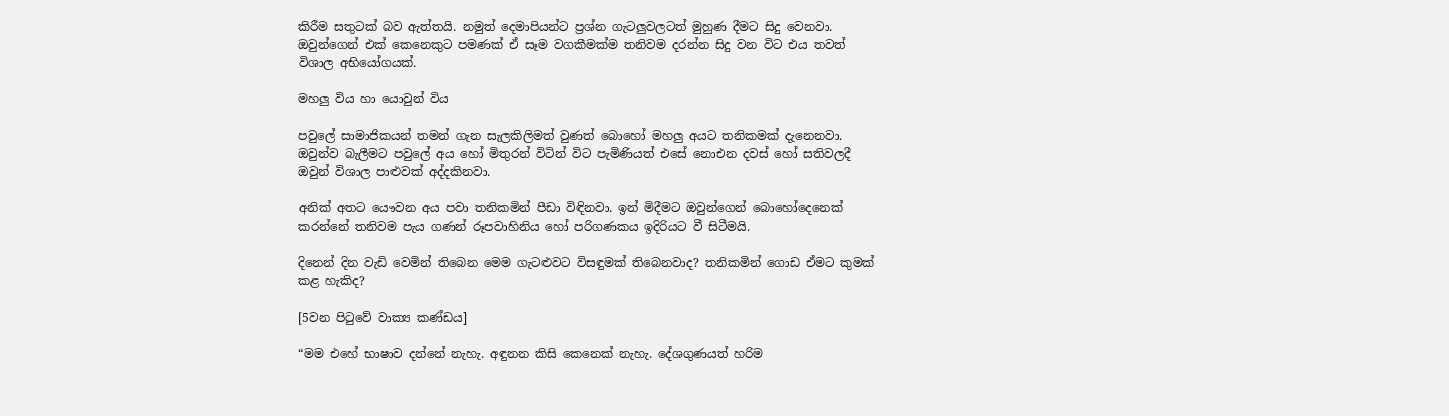කිරීම සතුටක් බව ඇත්තයි. නමුත් දෙමාපියන්ට ප්‍රශ්න ගැටලුවලටත් මුහුණ දීමට සිදු වෙනවා. ඔවුන්ගෙන් එක් කෙනෙකුට පමණක් ඒ සෑම වගකීමක්ම තනිවම දරන්න සිදු වන විට එය තවත් විශාල අභියෝගයක්.

මහලු විය හා යොවුන් විය

පවුලේ සාමාජිකයන් තමන් ගැන සැලකිලිමත් වුණත් බොහෝ මහලු අයට තනිකමක් දැනෙනවා. ඔවුන්ව බැලීමට පවුලේ අය හෝ මිතුරන් විටින් විට පැමිණියත් එසේ නොඑන දවස් හෝ සතිවලදී ඔවුන් විශාල පාළුවක් අද්දකිනවා.

අනික් අතට යෞවන අය පවා තනිකමින් පීඩා විඳිනවා. ඉන් මිදීමට ඔවුන්ගෙන් බොහෝදෙනෙක් කරන්නේ තනිවම පැය ගණන් රූපවාහිනිය හෝ පරිගණකය ඉදිරියට වී සිටීමයි.

දිනෙන් දින වැඩි වෙමින් තිබෙන මෙම ගැටළුවට විසඳුමක් තිබෙනවාද? තනිකමින් ගොඩ ඒමට කුමක් කළ හැකිද?

[5වන පිටුවේ වාක්‍ය කණ්ඩය]

“මම එහේ භාෂාව දන්නේ නැහැ. අඳුනන කිසි කෙනෙක් නැහැ. දේශගුණයත් හරිම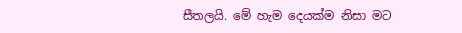සීතලයි. මේ හැම දෙයක්ම නිසා මට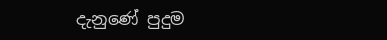දැනුණේ පුදුම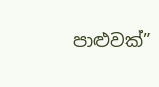පාළුවක්”